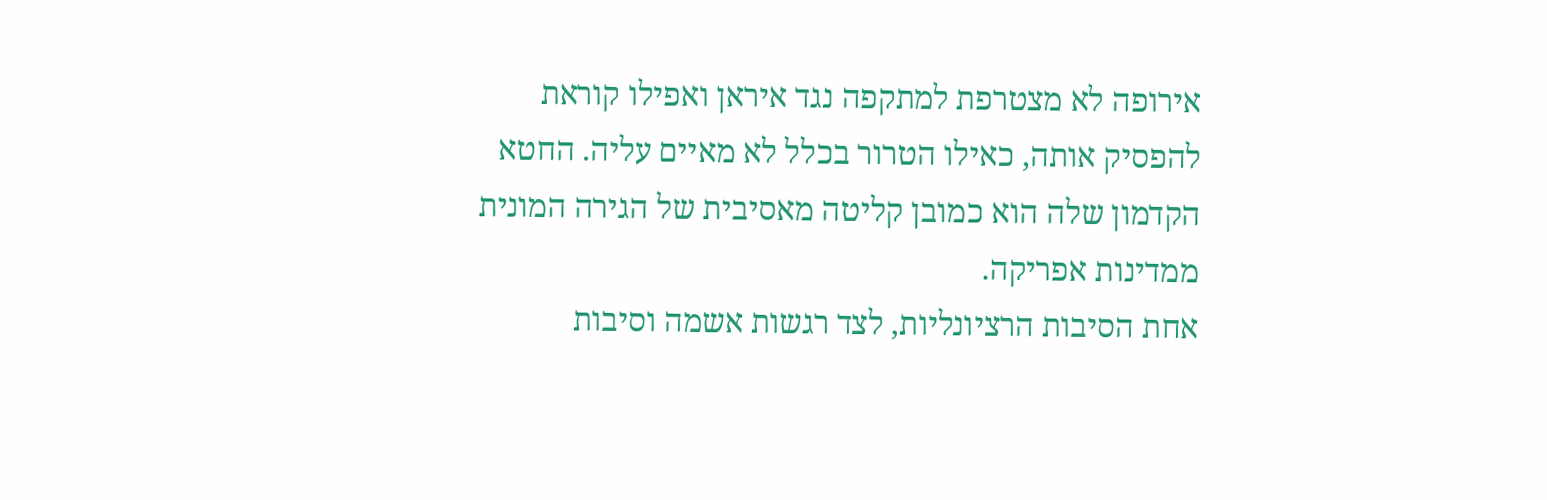אירופה לא מצטרפת למתקפה נגד איראן ואפילו קוראת להפסיק אותה, כאילו הטרור בכלל לא מאיים עליה. החטא הקדמון שלה הוא כמובן קליטה מאסיבית של הגירה המונית ממדינות אפריקה.
אחת הסיבות הרציונליות, לצד רגשות אשמה וסיבות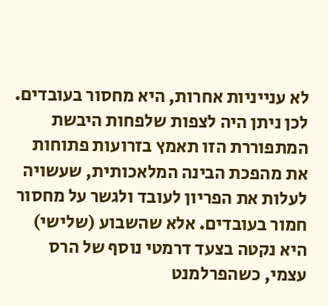לא ענייניות אחרות, היא מחסור בעובדים. לכן ניתן היה לצפות שלפחות היבשת המתפוררת הזו תאמץ בזרועות פתוחות את מהפכת הבינה המלאכותית, שעשויה לעלות את הפריון לעובד ולגשר על מחסור חמור בעובדים. אלא שהשבוע (שלישי) היא נקטה בצעד דרמטי נוסף של הרס עצמי, כשהפרלמנט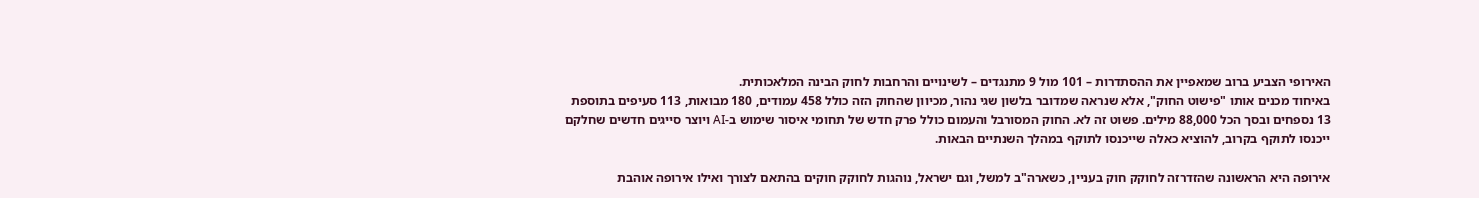האירופי הצביע ברוב שמאפיין את ההסתדרות – 101 מול 9 מתנגדים – לשינויים והרחבות לחוק הבינה המלאכותית.
באיחוד מכנים אותו "פישוט החוק", אלא שנראה שמדובר בלשון שגי נהור, מכיוון שהחוק הזה כולל 458 עמודים, 180 מבואות, 113 סעיפים בתוספת 13 נספחים ובסך הכל 88,000 מילים. פשוט זה לא. החוק המסורבל והעמום כולל פרק חדש של תחומי איסור שימוש ב-AI ויוצר סייגים חדשים שחלקם ייכנסו לתוקף בקרוב, להוציא כאלה שייכנסו לתוקף במהלך השנתיים הבאות.

אירופה היא הראשונה שהזדרזה לחוקק חוק בעניין, כשארה"ב למשל, וגם ישראל, נוהגות לחוקק חוקים בהתאם לצורך ואילו אירופה אוהבת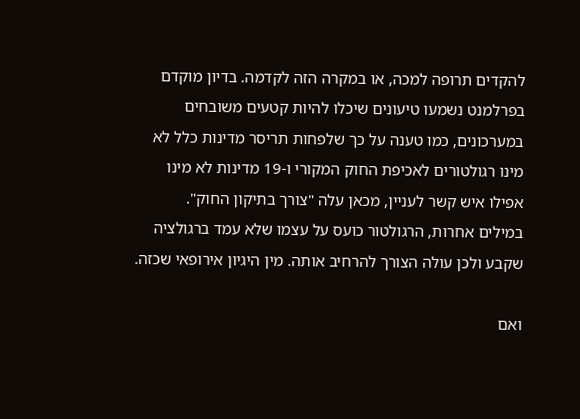להקדים תרופה למכה, או במקרה הזה לקדמה. בדיון מוקדם בפרלמנט נשמעו טיעונים שיכלו להיות קטעים משובחים במערכונים, כמו טענה על כך שלפחות תריסר מדינות כלל לא מינו רגולטורים לאכיפת החוק המקורי ו-19 מדינות לא מינו אפילו איש קשר לעניין, מכאן עלה "צורך בתיקון החוק".
במילים אחרות, הרגולטור כועס על עצמו שלא עמד ברגולציה שקבע ולכן עולה הצורך להרחיב אותה. מין היגיון אירופאי שכזה.

ואם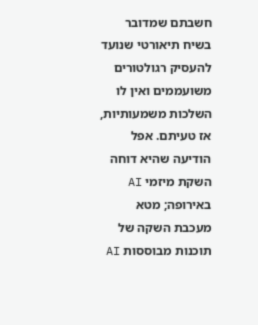חשבתם שמדובר בשיח תיאורטי שנועד להעסיק רגולטורים משועממים ואין לו השלכות משמעותיות, אז טעיתם. אפל הודיעה שהיא דוחה השקת מיזמי AI באירופה; מטא מעכבת השקה של תוכנות מבוססות AI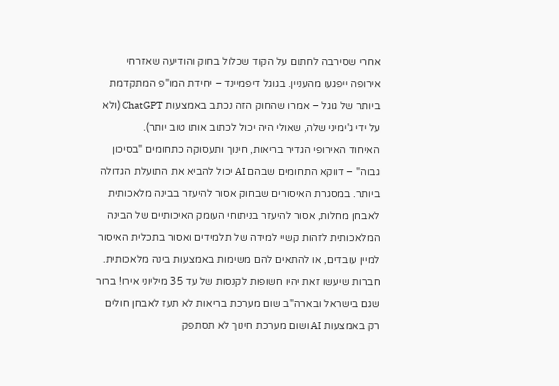אחרי שסירבה לחתום על הקוד שכלול בחוק והודיעה שאזרחי אירופה ייפגעו מהעניין. בגוגל דיפמיינד – יחידת המו"פ המתקדמת ביותר של גוגל – אמרו שהחוק הזה נכתב באמצעות ChatGPT (ולא על ידי ג'ימיני שלה, שאולי היה יכול לכתוב אותו טוב יותר).
האיחוד האירופי הגדיר בריאות, חינוך ותעסוקה כתחומים "בסיכון גבוה" – דווקא התחומים שבהם AI יכול להביא את התועלת הגדולה ביותר. במסגרת האיסורים שבחוק אסור להיעזר בבינה מלאכותית לאבחן מחלות, אסור להיעזר בניתוחי העומק האיכותיים של הבינה המלאכותית לזהות קשיי למידה של תלמידים ואסור בתכלית האיסור למיין עובדים, או להתאים להם משימות באמצעות בינה מלאכותית.
חברות שיעשו זאת יהיו חשופות לקנסות של עד 35 מיליוני אירו! ברור שגם בישראל ובארה"ב שום מערכת בריאות לא תעז לאבחן חולים רק באמצעות AI ושום מערכת חינוך לא תסתפק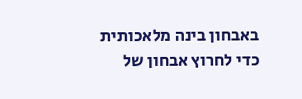באבחון בינה מלאכותית כדי לחרוץ אבחון של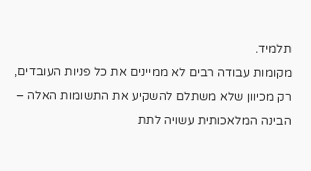תלמיד.
מקומות עבודה רבים לא ממיינים את כל פניות העובדים, רק מכיוון שלא משתלם להשקיע את התשומות האלה – הבינה המלאכותית עשויה לתת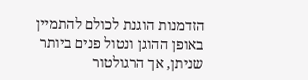הזדמנות הוגנת לכולם להתמיין באופן ההוגן ונטול פנים ביותר שניתן, אך הרגולטור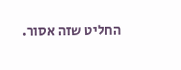החליט שזה אסור.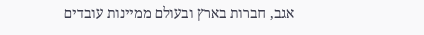אגב, חברות בארץ ובעולם ממיינות עובדים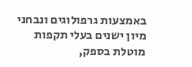באמצעות גרפולוגים ונבחני מיון ישנים בעלי תקפות מוטלת בספק,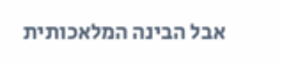אבל הבינה המלאכותית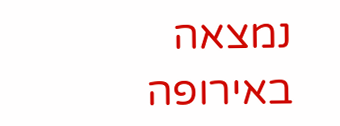נמצאה באירופה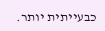כבעייתית יותר.